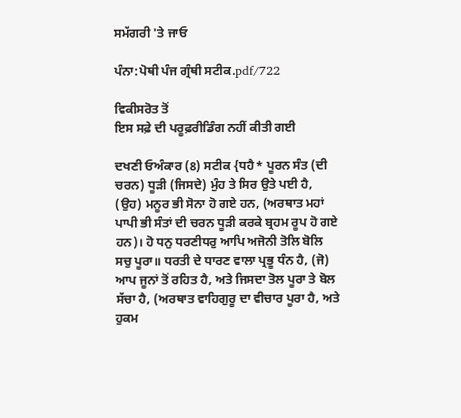ਸਮੱਗਰੀ 'ਤੇ ਜਾਓ

ਪੰਨਾ:ਪੋਥੀ ਪੰਜ ਗ੍ਰੰਥੀ ਸਟੀਕ.pdf/722

ਵਿਕੀਸਰੋਤ ਤੋਂ
ਇਸ ਸਫ਼ੇ ਦੀ ਪਰੂਫ਼ਰੀਡਿੰਗ ਨਹੀਂ ਕੀਤੀ ਗਈ

ਦਖਣੀ ਓਅੰਕਾਰ (8) ਸਟੀਕ {ਧਹੈ* ਪੂਰਨ ਸੰਤ (ਦੀ ਚਰਨ) ਧੂੜੀ (ਜਿਸਦੇ) ਮੁੰਹ ਤੇ ਸਿਰ ਉਤੇ ਪਈ ਹੈ, (ਉਹ) ਮਨੂਰ ਭੀ ਸੋਨਾ ਹੋ ਗਏ ਹਨ, (ਅਰਥਾਤ ਮਹਾਂ ਪਾਪੀ ਭੀ ਸੰਤਾਂ ਦੀ ਚਰਨ ਧੂੜੀ ਕਰਕੇ ਬ੍ਰਹਮ ਰੂਪ ਹੋ ਗਏ ਹਨ)। ਹੋ ਧਨੁ ਧਰਣੀਧਰੁ ਆਪਿ ਅਜੋਨੀ ਤੋਲਿ ਬੋਲਿ ਸਚੁ ਪੂਰਾ॥ ਧਰਤੀ ਦੇ ਧਾਰਣ ਵਾਲਾ ਪ੍ਰਭੂ ਧੰਨ ਹੈ, (ਜੋ) ਆਪ ਜੂਨਾਂ ਤੋਂ ਰਹਿਤ ਹੈ, ਅਤੇ ਜਿਸਦਾ ਤੋਲ ਪੂਰਾ ਤੇ ਬੋਲ ਸੱਚਾ ਹੈ, (ਅਰਥਾਤ ਵਾਹਿਗੁਰੂ ਦਾ ਵੀਚਾਰ ਪੂਰਾ ਹੈ, ਅਤੇ ਹੁਕਮ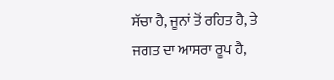ਸੱਚਾ ਹੈ, ਜੂਨਾਂ ਤੋਂ ਰਹਿਤ ਹੈ, ਤੇ ਜਗਤ ਦਾ ਆਸਰਾ ਰੂਪ ਹੈ,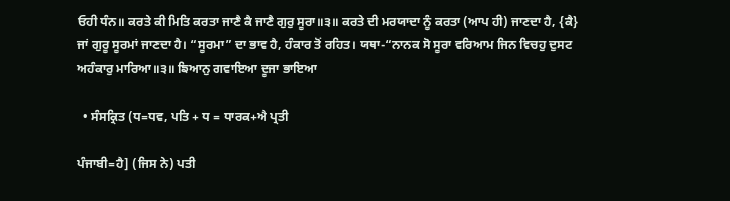ਓਹੀ ਧੰਨ॥ ਕਰਤੇ ਕੀ ਮਿਤਿ ਕਰਤਾ ਜਾਣੈ ਕੈ ਜਾਣੈ ਗੁਰੁ ਸੂਰਾ॥੩॥ ਕਰਤੇ ਦੀ ਮਰਯਾਦਾ ਨੂੰ ਕਰਤਾ (ਆਪ ਹੀ) ਜਾਣਦਾ ਹੈ, {ਕੈ} ਜਾਂ ਗੁਰੂ ਸੂਰਮਾਂ ਜਾਣਦਾ ਹੈ। “ਸੂਰਮਾ” ਦਾ ਭਾਵ ਹੈ, ਹੰਕਾਰ ਤੋਂ ਰਹਿਤ। ਯਥਾ-“ਨਾਨਕ ਸੋ ਸੂਰਾ ਵਰਿਆਮ ਜਿਨ ਵਿਚਹੁ ਦੁਸਟ ਅਹੰਕਾਰੁ ਮਾਰਿਆ॥੩॥ ਙਿਆਨੁ ਗਵਾਇਆ ਦੂਜਾ ਭਾਇਆ

  • ਸੰਸਕ੍ਰਿਤ (ਧ=ਧਵ, ਪਤਿ + ਧ = ਧਾਰਕ+ਐ ਪ੍ਰਤੀ

ਪੰਜਾਬੀ=ਹੈ] (ਜਿਸ ਨੇ) ਪਤੀ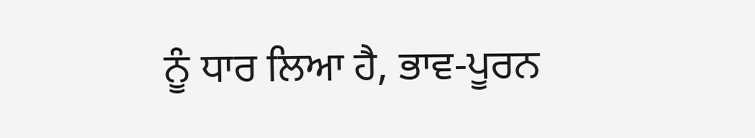ਨੂੰ ਧਾਰ ਲਿਆ ਹੈ, ਭਾਵ-ਪੂਰਨ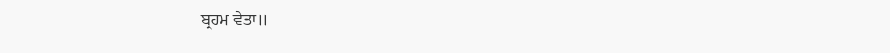ਬ੍ਰਹਮ ਵੇਤਾ॥